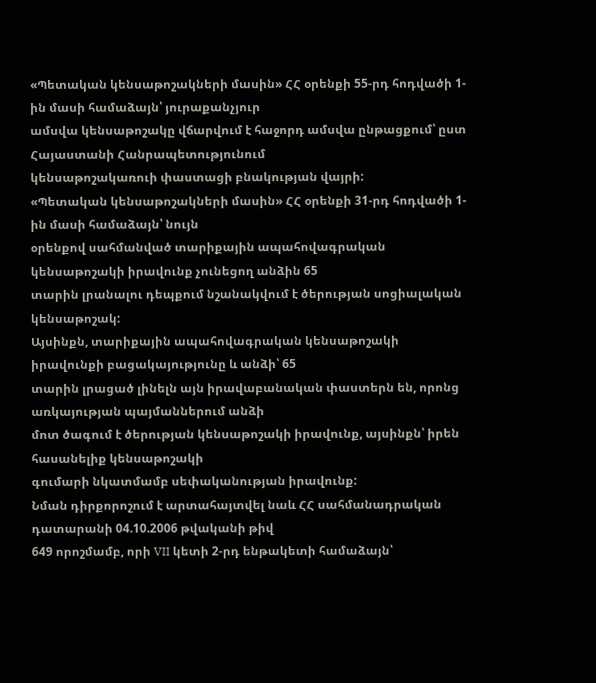«Պետական կենսաթոշակների մասին» ՀՀ օրենքի 55-րդ հոդվածի 1-ին մասի համաձայն՝ յուրաքանչյուր
ամսվա կենսաթոշակը վճարվում է հաջորդ ամսվա ընթացքում՝ ըստ Հայաստանի Հանրապետությունում
կենսաթոշակառուի փաստացի բնակության վայրի:
«Պետական կենսաթոշակների մասին» ՀՀ օրենքի 31-րդ հոդվածի 1-ին մասի համաձայն՝ նույն
օրենքով սահմանված տարիքային ապահովագրական կենսաթոշակի իրավունք չունեցող անձին 65
տարին լրանալու դեպքում նշանակվում է ծերության սոցիալական կենսաթոշակ:
Այսինքն, տարիքային ապահովագրական կենսաթոշակի իրավունքի բացակայությունը և անձի՝ 65
տարին լրացած լինելն այն իրավաբանական փաստերն են, որոնց առկայության պայմաններում անձի
մոտ ծագում է ծերության կենսաթոշակի իրավունք, այսինքն՝ իրեն հասանելիք կենսաթոշակի
գումարի նկատմամբ սեփականության իրավունք:
Նման դիրքորոշում է արտահայտվել նաև ՀՀ սահմանադրական դատարանի 04.10.2006 թվականի թիվ
649 որոշմամբ, որի VII կետի 2-րդ ենթակետի համաձայն՝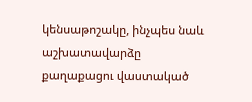կենսաթոշակը, ինչպես նաև աշխատավարձը
քաղաքացու վաստակած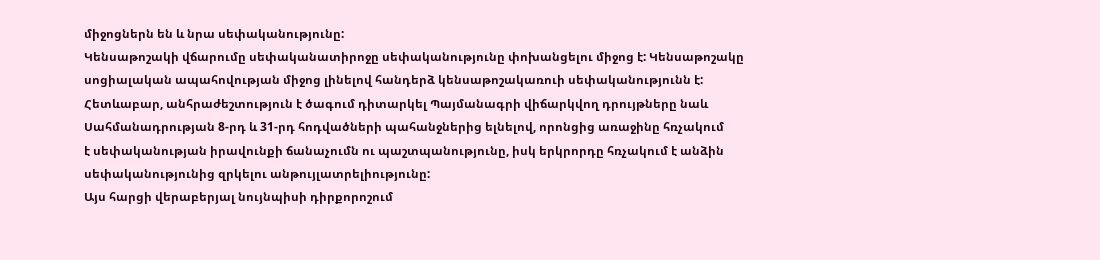միջոցներն են և նրա սեփականությունը:
Կենսաթոշակի վճարումը սեփականատիրոջը սեփականությունը փոխանցելու միջոց է: Կենսաթոշակը
սոցիալական ապահովության միջոց լինելով հանդերձ կենսաթոշակառուի սեփականությունն է:
Հետևաբար, անհրաժեշտություն է ծագում դիտարկել Պայմանագրի վիճարկվող դրույթները նաև
Սահմանադրության 8-րդ և 31-րդ հոդվածների պահանջներից ելնելով, որոնցից առաջինը հռչակում
է սեփականության իրավունքի ճանաչումն ու պաշտպանությունը, իսկ երկրորդը հռչակում է անձին
սեփականությունից զրկելու անթույլատրելիությունը:
Այս հարցի վերաբերյալ նույնպիսի դիրքորոշում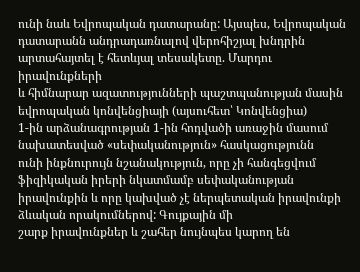ունի նաև Եվրոպական դատարանը: Այսպես, Եվրոպական
դատարանն անդրադառնալով վերոհիշյալ խնդրին արտահայտել է հետևյալ տեսակետը. Մարդու իրավունքների
և հիմնարար ազատությունների պաշտպանության մասին եվրոպական կոնվենցիայի (այսուհետ՝ Կոնվենցիա)
1-ին արձանագրության 1-ին հոդվածի առաջին մասում նախատեսված «սեփականություն» հասկացությունն
ունի ինքնուրույն նշանակություն, որը չի հանգեցվում ֆիզիկական իրերի նկատմամբ սեփականության
իրավունքին և որը կախված չէ ներպետական իրավունքի ձևական որակումներով: Գույքային մի
շարք իրավունքներ և շահեր նույնպես կարող են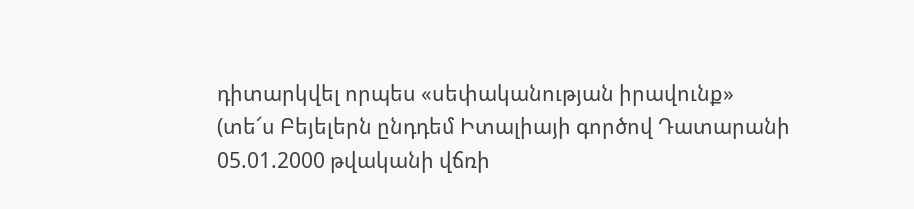դիտարկվել որպես «սեփականության իրավունք»
(տե՜ս Բեյելերն ընդդեմ Իտալիայի գործով Դատարանի 05.01.2000 թվականի վճռի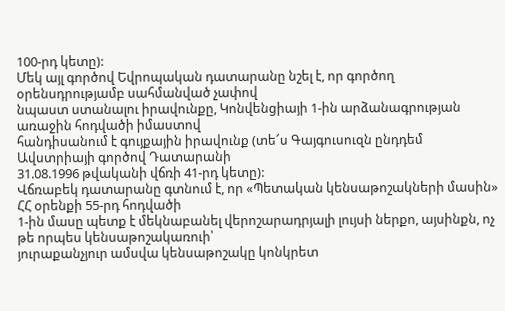100-րդ կետը):
Մեկ այլ գործով Եվրոպական դատարանը նշել է, որ գործող օրենսդրությամբ սահմանված չափով
նպաստ ստանալու իրավունքը, Կոնվենցիայի 1-ին արձանագրության առաջին հոդվածի իմաստով
հանդիսանում է գույքային իրավունք (տե՜ս Գայգուսուզն ընդդեմ Ավստրիայի գործով Դատարանի
31.08.1996 թվականի վճռի 41-րդ կետը):
Վճռաբեկ դատարանը գտնում է, որ «Պետական կենսաթոշակների մասին» ՀՀ օրենքի 55-րդ հոդվածի
1-ին մասը պետք է մեկնաբանել վերոշարադրյալի լույսի ներքո, այսինքն, ոչ թե որպես կենսաթոշակառուի՝
յուրաքանչյուր ամսվա կենսաթոշակը կոնկրետ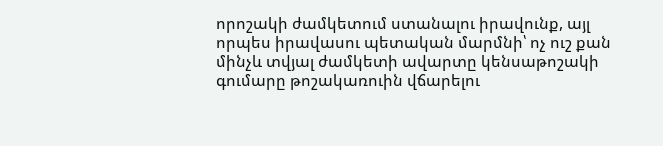որոշակի ժամկետում ստանալու իրավունք, այլ
որպես իրավասու պետական մարմնի՝ ոչ ուշ քան մինչև տվյալ ժամկետի ավարտը կենսաթոշակի
գումարը թոշակառուին վճարելու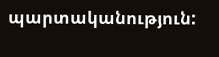պարտականություն: